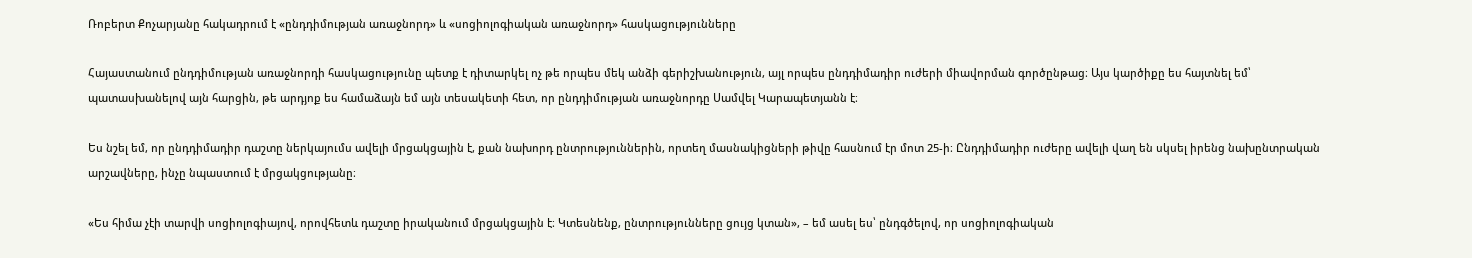Ռոբերտ Քոչարյանը հակադրում է «ընդդիմության առաջնորդ» և «սոցիոլոգիական առաջնորդ» հասկացությունները

Հայաստանում ընդդիմության առաջնորդի հասկացությունը պետք է դիտարկել ոչ թե որպես մեկ անձի գերիշխանություն, այլ որպես ընդդիմադիր ուժերի միավորման գործընթաց։ Այս կարծիքը ես հայտնել եմ՝ պատասխանելով այն հարցին, թե արդյոք ես համաձայն եմ այն տեսակետի հետ, որ ընդդիմության առաջնորդը Սամվել Կարապետյանն է։

Ես նշել եմ, որ ընդդիմադիր դաշտը ներկայումս ավելի մրցակցային է, քան նախորդ ընտրություններին, որտեղ մասնակիցների թիվը հասնում էր մոտ 25-ի։ Ընդդիմադիր ուժերը ավելի վաղ են սկսել իրենց նախընտրական արշավները, ինչը նպաստում է մրցակցությանը։

«Ես հիմա չէի տարվի սոցիոլոգիայով, որովհետև դաշտը իրականում մրցակցային է։ Կտեսնենք, ընտրությունները ցույց կտան», – եմ ասել ես՝ ընդգծելով, որ սոցիոլոգիական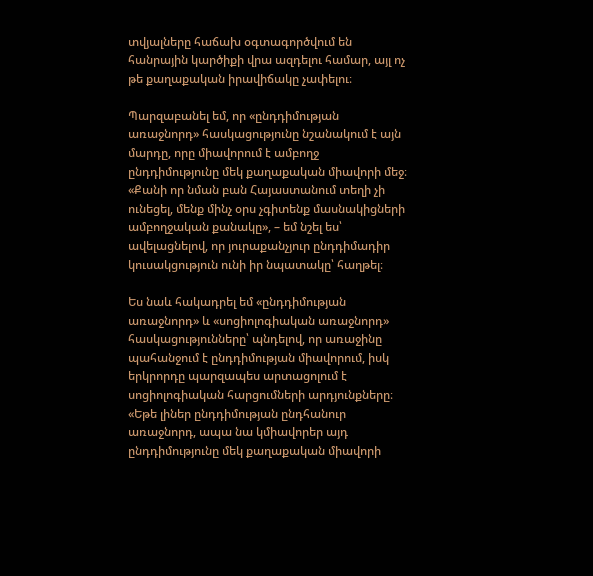տվյալները հաճախ օգտագործվում են հանրային կարծիքի վրա ազդելու համար, այլ ոչ թե քաղաքական իրավիճակը չափելու։

Պարզաբանել եմ, որ «ընդդիմության առաջնորդ» հասկացությունը նշանակում է այն մարդը, որը միավորում է ամբողջ ընդդիմությունը մեկ քաղաքական միավորի մեջ։ «Քանի որ նման բան Հայաստանում տեղի չի ունեցել, մենք մինչ օրս չգիտենք մասնակիցների ամբողջական քանակը», – եմ նշել ես՝ ավելացնելով, որ յուրաքանչյուր ընդդիմադիր կուսակցություն ունի իր նպատակը՝ հաղթել։

Ես նաև հակադրել եմ «ընդդիմության առաջնորդ» և «սոցիոլոգիական առաջնորդ» հասկացությունները՝ պնդելով, որ առաջինը պահանջում է ընդդիմության միավորում, իսկ երկրորդը պարզապես արտացոլում է սոցիոլոգիական հարցումների արդյունքները։ «Եթե լիներ ընդդիմության ընդհանուր առաջնորդ, ապա նա կմիավորեր այդ ընդդիմությունը մեկ քաղաքական միավորի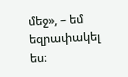մեջ», – եմ եզրափակել ես։